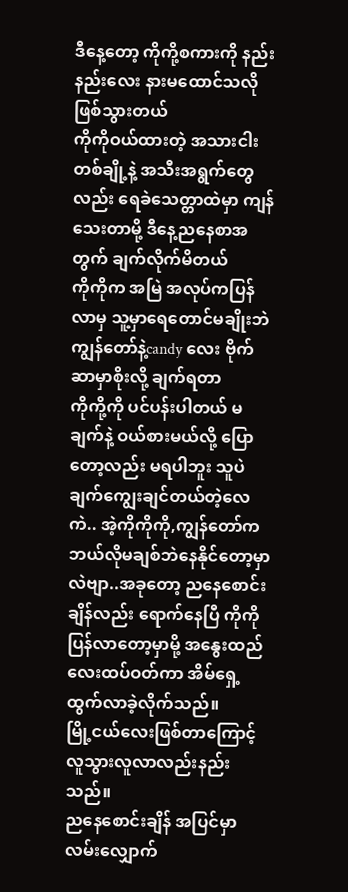ဒီနေ့တော့ ကိုကို့စကားကို နည်းနည်းလေး နားမထောင်သလိုဖြစ်သွားတယ်
ကိုကိုဝယ်ထားတဲ့ အသားငါးတစ်ချို့နဲ့ အသီးအရွက်တွေလည်း ရေခဲသေတ္တာထဲမှာ ကျန်သေးတာမို့ ဒီနေ့ညနေစာအတွက် ချက်လိုက်မိတယ်
ကိုကိုက အမြဲ အလုပ်ကပြန်လာမှ သူ့မှာရေတောင်မချိုးဘဲ ကျွန်တော်နဲ့candy လေး ဗိုက်ဆာမှာစိုးလို့ ချက်ရတာ
ကိုကို့ကို ပင်ပန်းပါတယ် မချက်နဲ့ ဝယ်စားမယ်လို့ ပြောတော့လည်း မရပါဘူး သူပဲချက်ကျွေးချင်တယ်တဲ့လေ
ကဲ.. အဲ့ကိုကိုကို,ကျွန်တော်က ဘယ်လိုမချစ်ဘဲနေနိုင်တော့မှာလဲဗျာ..အခုတော့ ညနေစောင်းချိန်လည်း ရောက်နေပြီ ကိုကိုပြန်လာတော့မှာမို့ အနွေးထည်လေးထပ်ဝတ်ကာ အိမ်ရှေ့ထွက်လာခဲ့လိုက်သည်။
မြို့ငယ်လေးဖြစ်တာကြောင့် လူသွားလူလာလည်းနည်းသည်။
ညနေစောင်းချိန် အပြင်မှာ လမ်းလျှောက်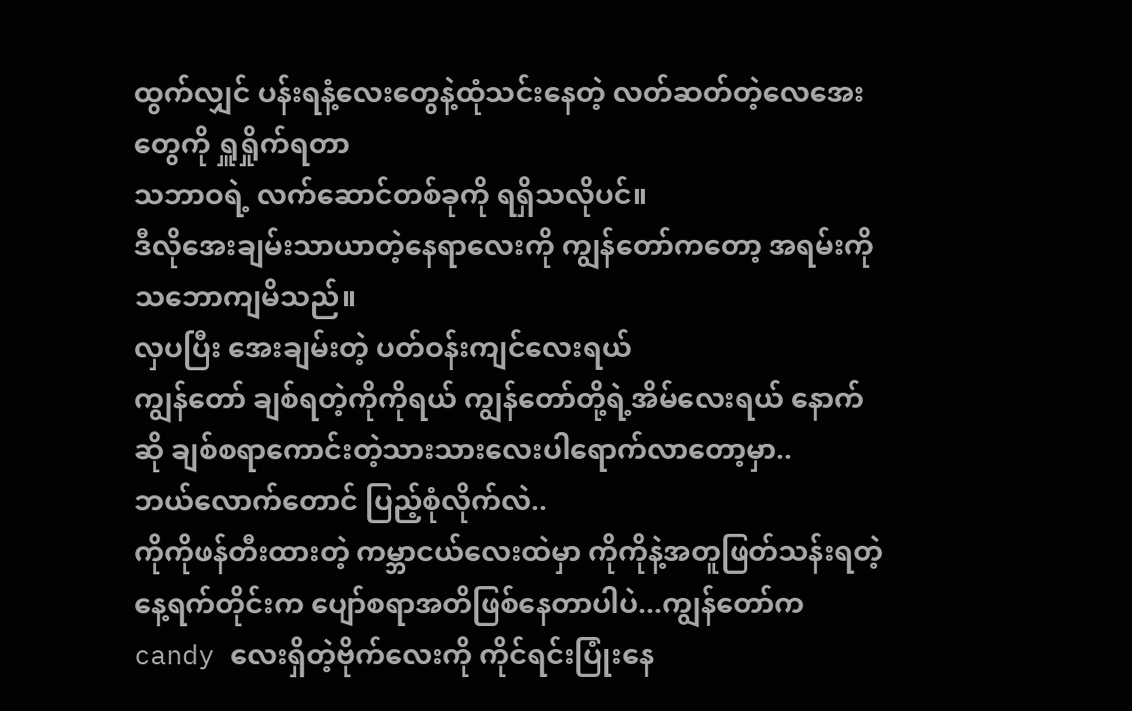ထွက်လျှင် ပန်းရနံ့လေးတွေနဲ့ထုံသင်းနေတဲ့ လတ်ဆတ်တဲ့လေအေးတွေကို ရှူရှိုက်ရတာ
သဘာဝရဲ့ လက်ဆောင်တစ်ခုကို ရရှိသလိုပင်။
ဒီလိုအေးချမ်းသာယာတဲ့နေရာလေးကို ကျွန်တော်ကတော့ အရမ်းကို သဘောကျမိသည်။
လှပပြီး အေးချမ်းတဲ့ ပတ်ဝန်းကျင်လေးရယ်
ကျွန်တော် ချစ်ရတဲ့ကိုကိုရယ် ကျွန်တော်တို့ရဲ့အိမ်လေးရယ် နောက်ဆို ချစ်စရာကောင်းတဲ့သားသားလေးပါရောက်လာတော့မှာ..
ဘယ်လောက်တောင် ပြည့်စုံလိုက်လဲ..
ကိုကိုဖန်တီးထားတဲ့ ကမ္ဘာငယ်လေးထဲမှာ ကိုကိုနဲ့အတူဖြတ်သန်းရတဲ့နေ့ရက်တိုင်းက ပျော်စရာအတိဖြစ်နေတာပါပဲ...ကျွန်တော်က candy လေးရှိတဲ့ဗိုက်လေးကို ကိုင်ရင်းပြုံးနေ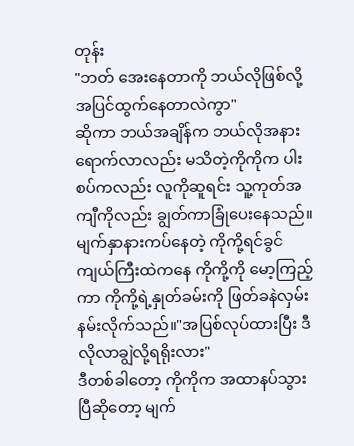တုန်း
"ဘတ် အေးနေတာကို ဘယ်လိုဖြစ်လို့ အပြင်ထွက်နေတာလဲကွာ"
ဆိုကာ ဘယ်အချိန်က ဘယ်လိုအနားရောက်လာလည်း မသိတဲ့ကိုကိုက ပါးစပ်ကလည်း လူကိုဆူရင်း သူ့ကုတ်အကျီကိုလည်း ချွတ်ကာခြုံပေးနေသည်။
မျက်နှာနားကပ်နေတဲ့ ကိုကို့ရင်ခွင်ကျယ်ကြီးထဲကနေ ကိုကို့ကို မော့ကြည့်ကာ ကိုကို့ရဲ့နှုတ်ခမ်းကို ဖြတ်ခနဲလှမ်းနမ်းလိုက်သည်။"အပြစ်လုပ်ထားပြီး ဒီလိုလာချွဲလို့ရရိုးလား"
ဒီတစ်ခါတော့ ကိုကိုက အထာနပ်သွားပြီဆိုတော့ မျက်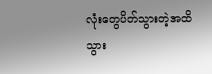လုံးတွေပိတ်သွားတဲ့အထိ သွား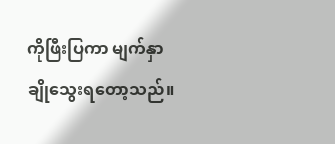ကိုဖြီးပြကာ မျက်နှာချိုသွေးရတော့သည်။